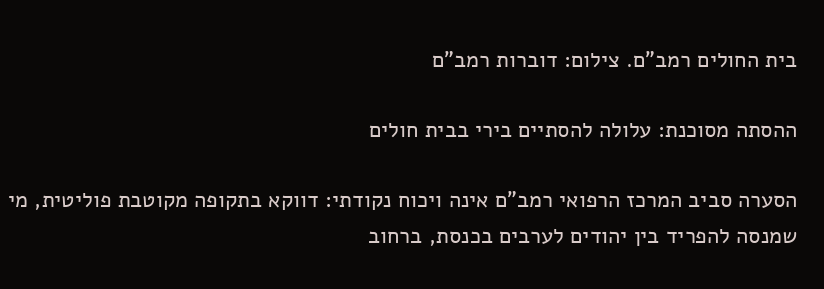בית החולים רמב"ם. צילום: דוברות רמב"ם

ההסתה מסוכנת: עלולה להסתיים בירי בבית חולים

הסערה סביב המרכז הרפואי רמב"ם אינה ויכוח נקודתי: דווקא בתקופה מקוטבת פוליטית, מי שמנסה להפריד בין יהודים לערבים בכנסת, ברחוב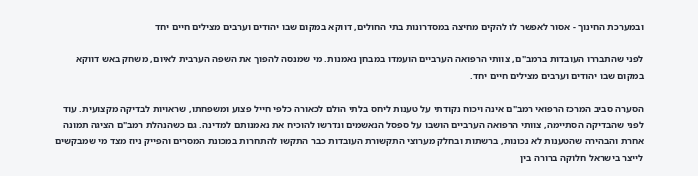ובמערכת החינוך - אסור לאפשר לו להקים מחיצה במסדרונות בתי החולים, דווקא במקום שבו יהודים וערבים מצילים חיים יחד

לפני שהתבררו העובדות ברמב"ם, צוותי הרפואה הערביים הועמדו במבחן נאמנות. מי שמנסה להפוך את השפה הערבית לאיום, משחק באש דווקא במקום שבו יהודים וערבים מצילים חיים יחד.

הסערה סביב המרכז הרפואי רמב"ם אינה ויכוח נקודתי על טענות ליחס בלתי הולם לכאורה כלפי חייל פצוע ומשפחתו, שראויות לבדיקה מקצועית. עוד לפני שהבדיקה הסתיימה, צוותי הרפואה הערביים הושבו על ספסל הנאשמים ונדרשו להוכיח את נאמנותם למדינה. גם כשהנהלת רמב"ם הציגה תמונה אחרת והבהירה שהטענות לא נכונות, ברשתות ובחלק מערוצי התקשורת העובדות כבר התקשו להתחרות במכונת המסרים והפייק ניוז מצד מי שמבקשים לייצר בישראל חלוקה ברורה בין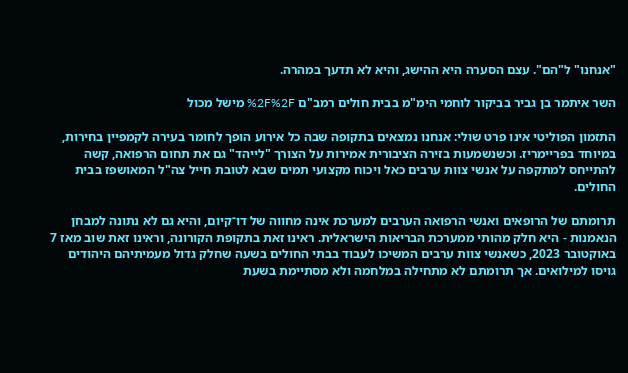"אנחנו" ל"הם". עצם הסערה היא ההישג, והיא לא תדעך במהרה.

השר איתמר בן גביר בביקור לוחמי הימ"מ בבית חולים רמב"ם %2F%2F מישל מכול

התזמון הפוליטי אינו פרט שולי: אנחנו נמצאים בתקופה שבה כל אירוע הופך לחומר בעירה לקמפיין בחירות, במיוחד בפריימריז. וכשנשמעות בזירה הציבורית אמירות על הצורך "לייהד" גם את תחום הרפואה, קשה להתייחס למתקפה על אנשי צוות ערבים כאל ויכוח מקצועי תמים שבא לטובת חייל צה"ל המאושפז בבית החולים.

תרומתם של הרופאים ואנשי הרפואה הערבים למערכת אינה מחווה של דו־קיום, והיא גם לא נתונה למבחן הנאמנות - היא חלק מהותי ממערכת הבריאות הישראלית. ראינו זאת בתקופת הקורונה, וראינו זאת שוב מאז 7 באוקטובר 2023, כשאנשי צוות ערבים המשיכו לעבוד בבתי החולים בשעה שחלק גדול מעמיתיהם היהודים גויסו למילואים. אך תרומתם לא מתחילה במלחמה ולא מסתיימת בשעת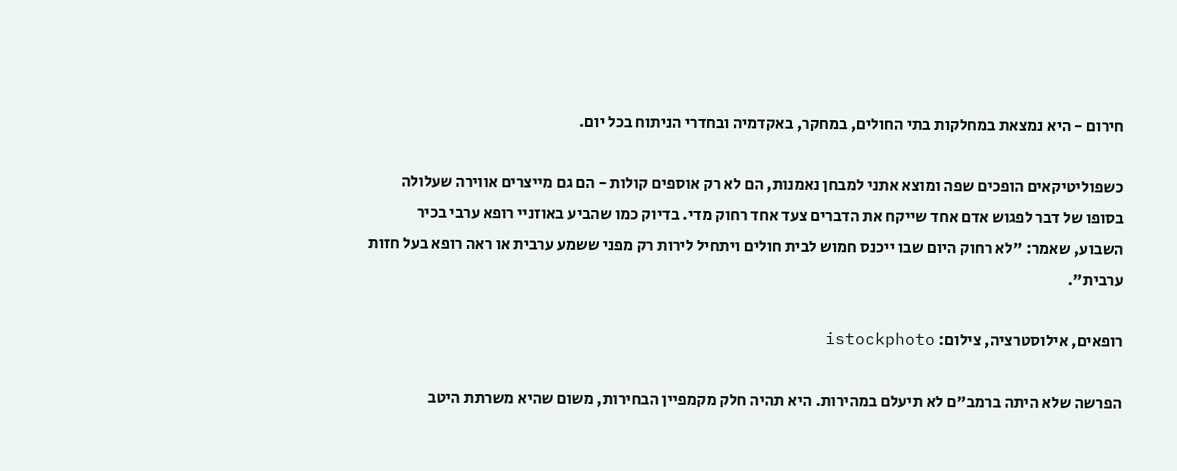חירום - היא נמצאת במחלקות בתי החולים, במחקר, באקדמיה ובחדרי הניתוח בכל יום.

כשפוליטיקאים הופכים שפה ומוצא אתני למבחן נאמנות, הם לא רק אוספים קולות - הם גם מייצרים אווירה שעלולה בסופו של דבר לפגוש אדם אחד שייקח את הדברים צעד אחד רחוק מדי. בדיוק כמו שהביע באוזניי רופא ערבי בכיר השבוע, שאמר: "לא רחוק היום שבו ייכנס חמוש לבית חולים ויתחיל לירות רק מפני ששמע ערבית או ראה רופא בעל חזות ערבית".

רופאים, אילוסטרציה, צילום: istockphoto

הפרשה שלא היתה ברמב"ם לא תיעלם במהירות. היא תהיה חלק מקמפיין הבחירות, משום שהיא משרתת היטב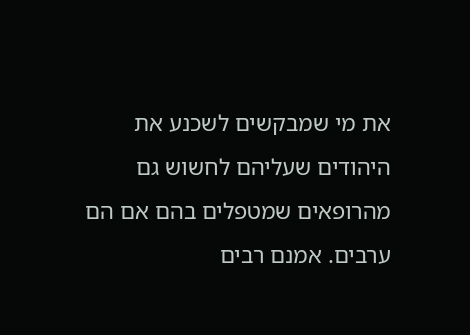את מי שמבקשים לשכנע את היהודים שעליהם לחשוש גם מהרופאים שמטפלים בהם אם הם ערבים. אמנם רבים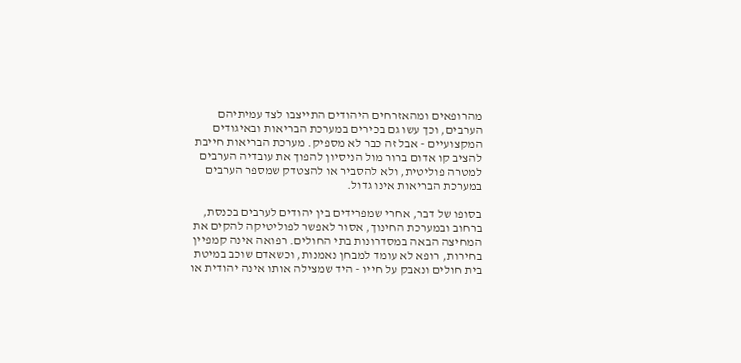מהרופאים ומהאזרחים היהודים התייצבו לצד עמיתיהם הערבים, וכך עשו גם בכירים במערכת הבריאות ובאיגודים המקצועיים - אבל זה כבר לא מספיק. מערכת הבריאות חייבת להציב קו אדום ברור מול הניסיון להפוך את עובדיה הערבים למטרה פוליטית, ולא להסביר או להצטדק שמספר הערבים במערכת הבריאות אינו גדול.

בסופו של דבר, אחרי שמפרידים בין יהודים לערבים בכנסת, ברחוב ובמערכת החינוך, אסור לאפשר לפוליטיקה להקים את המחיצה הבאה במסדרונות בתי החולים. רפואה אינה קמפיין בחירות, רופא לא עומד למבחן נאמנות, וכשאדם שוכב במיטת בית חולים ונאבק על חייו - היד שמצילה אותו אינה יהודית או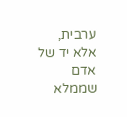ערבית, אלא יד של אדם שממלא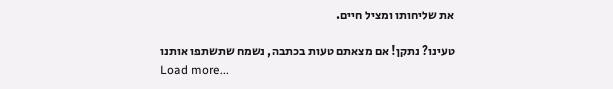את שליחותו ומציל חיים.

טעינו? נתקן! אם מצאתם טעות בכתבה, נשמח שתשתפו אותנו
Load more...